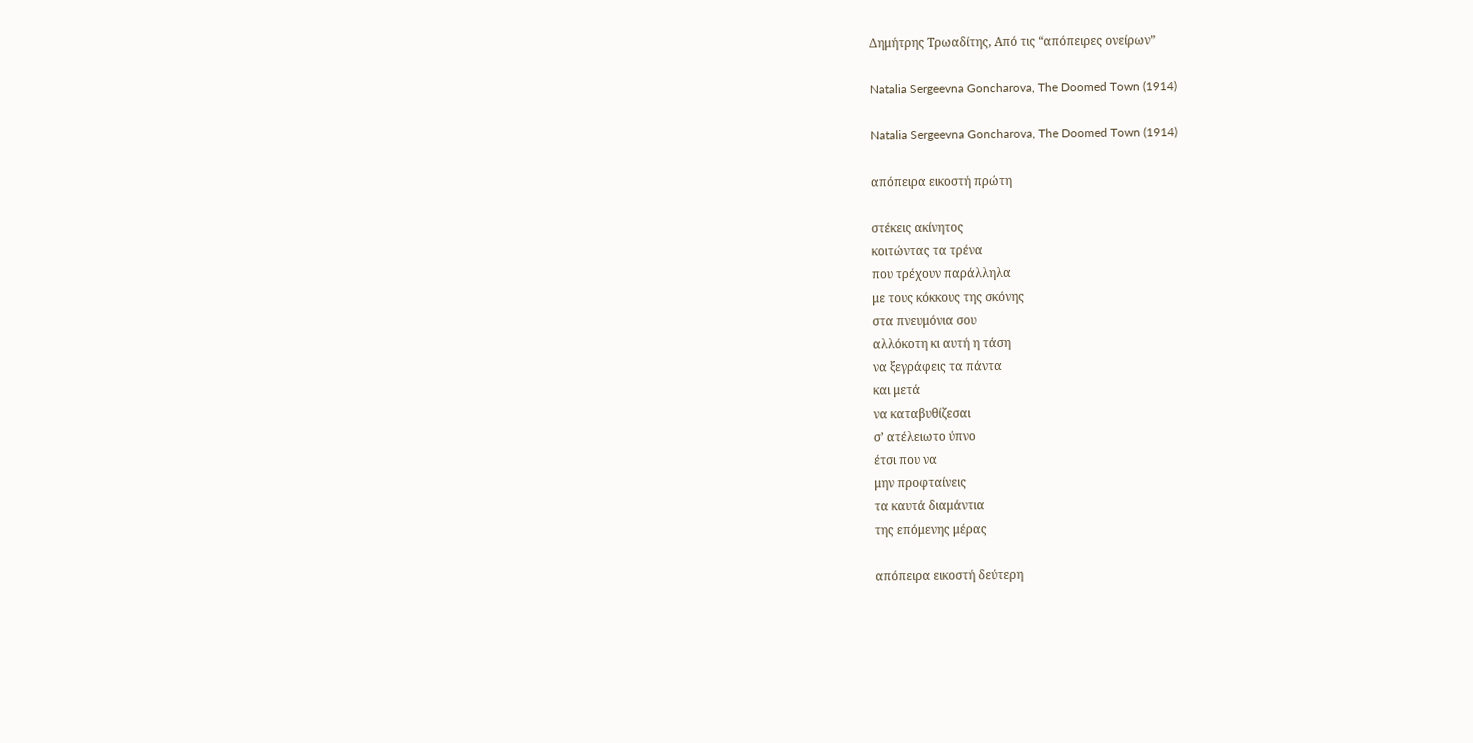Δημήτρης Τρωαδίτης, Από τις “απόπειρες ονείρων”

Natalia Sergeevna Goncharova, The Doomed Town (1914)

Natalia Sergeevna Goncharova, The Doomed Town (1914)

απόπειρα εικοστή πρώτη

στέκεις ακίνητος
κοιτώντας τα τρένα
που τρέχουν παράλληλα
με τους κόκκους της σκόνης
στα πνευμόνια σου
αλλόκοτη κι αυτή η τάση
να ξεγράφεις τα πάντα
και μετά
να καταβυθίζεσαι
σ’ ατέλειωτο ύπνο
έτσι που να
μην προφταίνεις
τα καυτά διαμάντια
της επόμενης μέρας

απόπειρα εικοστή δεύτερη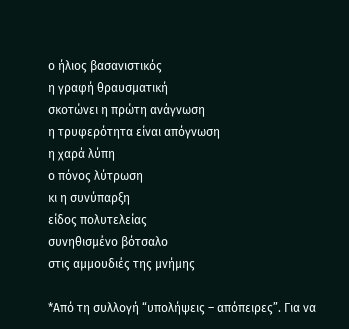ο ήλιος βασανιστικός
η γραφή θραυσματική
σκοτώνει η πρώτη ανάγνωση
η τρυφερότητα είναι απόγνωση
η χαρά λύπη
ο πόνος λύτρωση
κι η συνύπαρξη
είδος πολυτελείας
συνηθισμένο βότσαλο
στις αμμουδιές της μνήμης

*Από τη συλλογή “υπολήψεις – απόπειρες”. Για να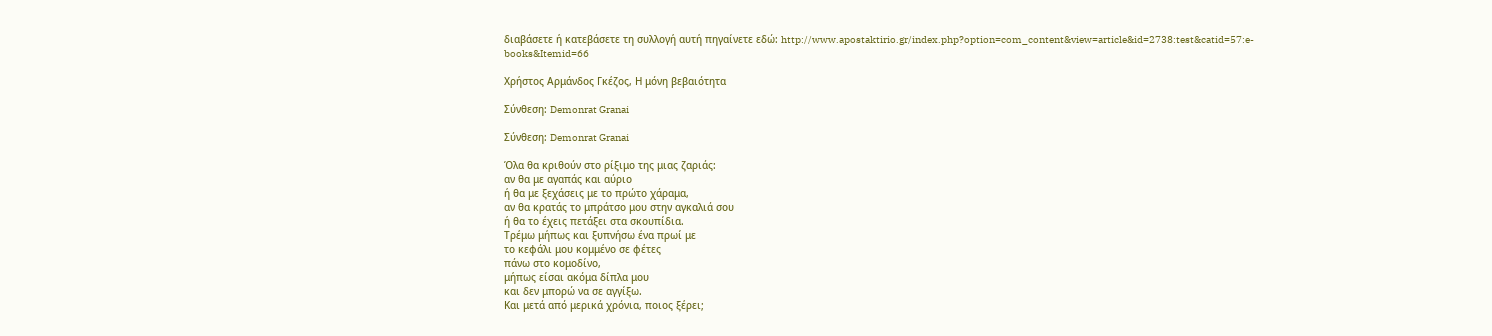διαβάσετε ή κατεβάσετε τη συλλογή αυτή πηγαίνετε εδώ: http://www.apostaktirio.gr/index.php?option=com_content&view=article&id=2738:test&catid=57:e-books&Itemid=66

Χρήστος Αρμάνδος Γκέζος, Η μόνη βεβαιότητα

Σύνθεση: Demonrat Granai

Σύνθεση: Demonrat Granai

Όλα θα κριθούν στο ρίξιμο της μιας ζαριάς:
αν θα με αγαπάς και αύριο
ή θα με ξεχάσεις με το πρώτο χάραμα,
αν θα κρατάς το μπράτσο μου στην αγκαλιά σου
ή θα το έχεις πετάξει στα σκουπίδια.
Τρέμω μήπως και ξυπνήσω ένα πρωί με
το κεφάλι μου κομμένο σε φέτες
πάνω στο κομοδίνο,
μήπως είσαι ακόμα δίπλα μου
και δεν μπορώ να σε αγγίξω.
Και μετά από μερικά χρόνια, ποιος ξέρει;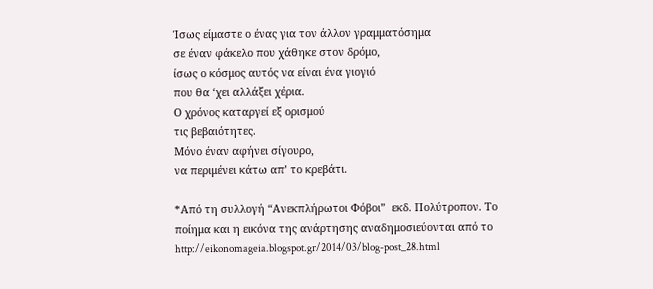Ίσως είμαστε ο ένας για τον άλλον γραμματόσημα
σε έναν φάκελο που χάθηκε στον δρόμο,
ίσως ο κόσμος αυτός να είναι ένα γιογιό
που θα ‘χει αλλάξει χέρια.
Ο χρόνος καταργεί εξ ορισμού
τις βεβαιότητες.
Μόνο έναν αφήνει σίγουρο,
να περιμένει κάτω απ’ το κρεβάτι.

*Από τη συλλογή “Ανεκπλήρωτοι Φόβοι”  εκδ. Πολύτροπον. Το ποίημα και η εικόνα της ανάρτησης αναδημοσιεύονται από το http://eikonomageia.blogspot.gr/2014/03/blog-post_28.html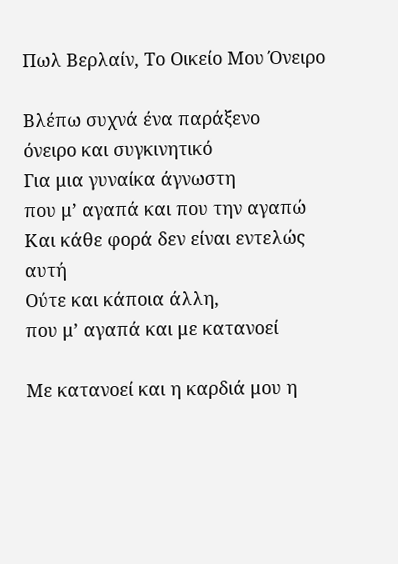Πωλ Βερλαίν, Το Οικείο Μου Όνειρο

Βλέπω συχνά ένα παράξενο
όνειρο και συγκινητικό
Για μια γυναίκα άγνωστη
που μ’ αγαπά και που την αγαπώ
Και κάθε φορά δεν είναι εντελώς αυτή
Ούτε και κάποια άλλη,
που μ’ αγαπά και με κατανοεί

Με κατανοεί και η καρδιά μου η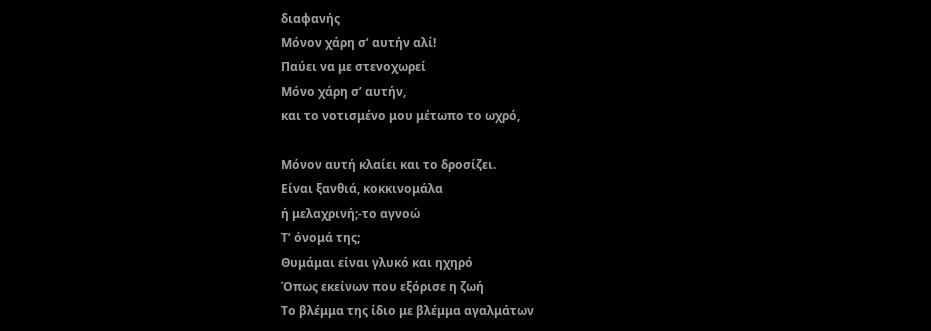διαφανής
Μόνον χάρη σ’ αυτήν αλί!
Παύει να με στενοχωρεί
Μόνο χάρη σ’ αυτήν,
και το νοτισμένο μου μέτωπο το ωχρό,

Μόνον αυτή κλαίει και το δροσίζει.
Είναι ξανθιά, κοκκινομάλα
ή μελαχρινή;-το αγνοώ
Τ’ όνομά της;
Θυμάμαι είναι γλυκό και ηχηρό
Όπως εκείνων που εξόρισε η ζωή
Το βλέμμα της ίδιο με βλέμμα αγαλμάτων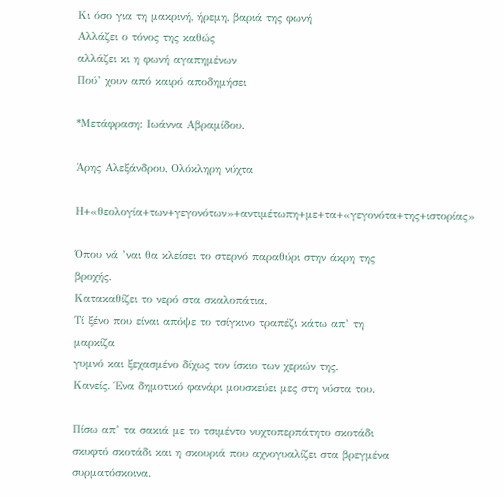Κι όσο για τη μακρινή, ήρεμη, βαριά της φωνή
Αλλάζει ο τόνος της καθώς
αλλάζει κι η φωνή αγαπημένων
Πού’ χουν από καιρό αποδημήσει

*Μετάφραση: Ιωάννα Αβραμίδου.

Άρης Αλεξάνδρου, Ολόκληρη νύχτα

Η+«θεολογία+των+γεγονότων»+αντιμέτωπη+με+τα+«γεγονότα+της+ιστορίας»

Όπου νά ’ναι θα κλείσει το στερνό παραθύρι στην άκρη της
βροχής.
Κατακαθίζει το νερό στα σκαλοπάτια.
Τί ξένο που είναι απόψε το τσίγκινο τραπέζι κάτω απ’ τη
μαρκίζα
γυμνό και ξεχασμένο δίχως τον ίσκιο των χεριών της.
Κανείς. Ένα δημοτικό φανάρι μουσκεύει μες στη νύστα του.

Πίσω απ’ τα σακιά με το τσιμέντο νυχτοπερπάτητο σκοτάδι
σκυφτό σκοτάδι και η σκουριά που αχνογυαλίζει στα βρεγμένα
συρματόσκοινα.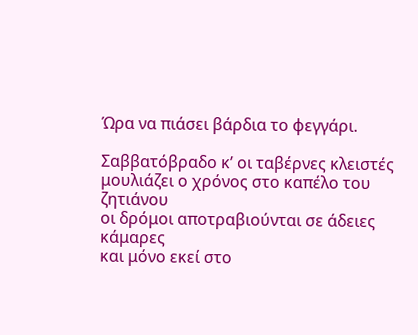Ώρα να πιάσει βάρδια το φεγγάρι.

Σαββατόβραδο κ’ οι ταβέρνες κλειστές
μουλιάζει ο χρόνος στο καπέλο του ζητιάνου
οι δρόμοι αποτραβιούνται σε άδειες κάμαρες
και μόνο εκεί στο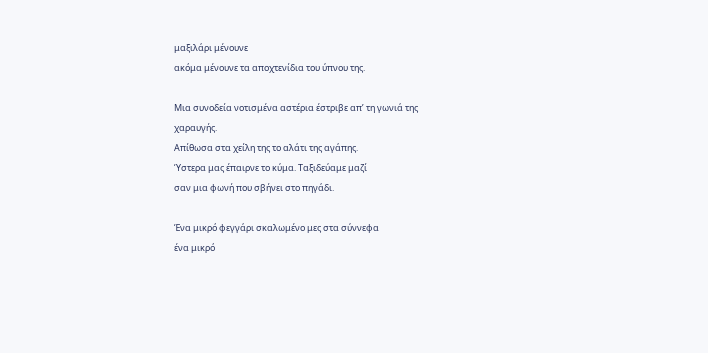μαξιλάρι μένουνε
ακόμα μένουνε τα αποχτενίδια του ύπνου της.

Μια συνοδεία νοτισμένα αστέρια έστριβε απ’ τη γωνιά της
χαραυγής.
Απίθωσα στα χείλη της το αλάτι της αγάπης.
Ύστερα μας έπαιρνε το κύμα. Ταξιδεύαμε μαζί
σαν μια φωνή που σβήνει στο πηγάδι.

Ένα μικρό φεγγάρι σκαλωμένο μες στα σύννεφα
ένα μικρό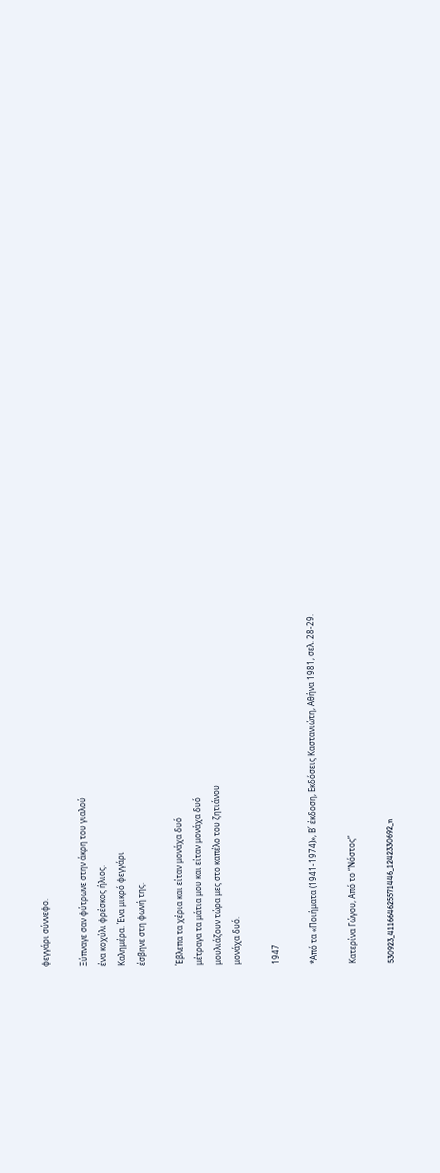φεγγάρι σύννεφο.

Ξύπναγε σαν φύτρωνε στην άκρη του γιαλού
ένα κοχύλι φρέσκος ήλιος.
Καλημέρα. Ένα μικρό φεγγάρι
έσβηνε στη φωνή της.

Έβλεπα τα χέρια και είταν μονάχα δυό
μέτραγα τα μάτια μου και είταν μονάχα δυό
μουλιάζουν τώρα μες στο καπέλο του ζητιάνου
μονάχα δυό.

1947

*Από τα «Ποιήματα (1941-1974)», Β΄ έκδοση, Εκδόσεις Καστανιώτη, Αθήνα 1981, σελ. 28-29.

Κατερίνα Γώγου, Από το “Νόστος”

530923_411664625571446_1242330692_n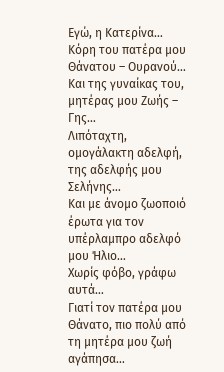Εγώ, η Κατερίνα…
Κόρη του πατέρα μου Θάνατου – Ουρανού…
Και της γυναίκας του, μητέρας μου Ζωής – Γης…
Λιπόταχτη, ομογάλακτη αδελφή, της αδελφής μου Σελήνης…
Και με άνομο ζωοποιό έρωτα για τον υπέρλαμπρο αδελφό μου Ήλιο…
Χωρίς φόβο, γράφω αυτά…
Γιατί τον πατέρα μου Θάνατο, πιο πολύ από τη μητέρα μου ζωή
αγάπησα…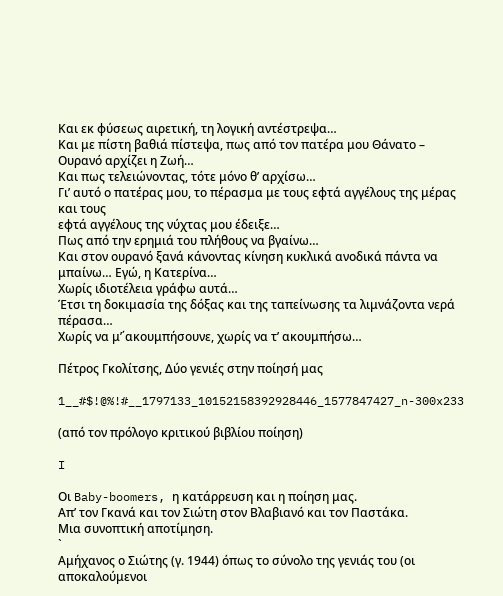Και εκ φύσεως αιρετική, τη λογική αντέστρεψα…
Και με πίστη βαθιά πίστεψα, πως από τον πατέρα μου Θάνατο – Ουρανό αρχίζει η Ζωή…
Και πως τελειώνοντας, τότε μόνο θ’ αρχίσω…
Γι’ αυτό ο πατέρας μου, το πέρασμα με τους εφτά αγγέλους της μέρας και τους
εφτά αγγέλους της νύχτας μου έδειξε…
Πως από την ερημιά του πλήθους να βγαίνω…
Και στον ουρανό ξανά κάνοντας κίνηση κυκλικά ανοδικά πάντα να μπαίνω… Εγώ, η Κατερίνα…
Χωρίς ιδιοτέλεια γράφω αυτά…
Έτσι τη δοκιμασία της δόξας και της ταπείνωσης τα λιμνάζοντα νερά πέρασα…
Χωρίς να μ’΄ακουμπήσουνε, χωρίς να τ’ ακουμπήσω…

Πέτρος Γκολίτσης, Δύο γενιές στην ποίησή μας

1__#$!@%!#__1797133_10152158392928446_1577847427_n-300x233

(από τον πρόλογο κριτικού βιβλίου ποίηση)

I

Οι Baby-boomers, η κατάρρευση και η ποίηση μας.
Απ’ τον Γκανά και τον Σιώτη στον Βλαβιανό και τον Παστάκα.
Μια συνοπτική αποτίμηση.
`
Αμήχανος ο Σιώτης (γ. 1944) όπως το σύνολο της γενιάς του (οι αποκαλούμενοι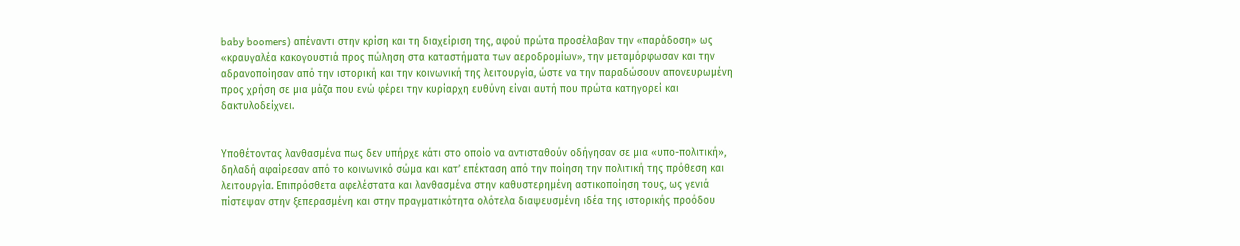baby boomers) απέναντι στην κρίση και τη διαχείριση της, αφού πρώτα προσέλαβαν την «παράδοση» ως «κραυγαλέα κακογουστιά προς πώληση στα καταστήματα των αεροδρομίων», την μεταμόρφωσαν και την αδρανοποίησαν από την ιστορική και την κοινωνική της λειτουργία, ώστε να την παραδώσουν απονευρωμένη προς χρήση σε μια μάζα που ενώ φέρει την κυρίαρχη ευθύνη είναι αυτή που πρώτα κατηγορεί και δακτυλοδείχνει.


Υποθέτοντας λανθασμένα πως δεν υπήρχε κάτι στο οποίο να αντισταθούν οδήγησαν σε μια «υπο-πολιτική», δηλαδή αφαίρεσαν από το κοινωνικό σώμα και κατ’ επέκταση από την ποίηση την πολιτική της πρόθεση και λειτουργία. Επιπρόσθετα αφελέστατα και λανθασμένα στην καθυστερημένη αστικοποίηση τους, ως γενιά πίστεψαν στην ξεπερασμένη και στην πραγματικότητα ολότελα διαψευσμένη ιδέα της ιστορικής προόδου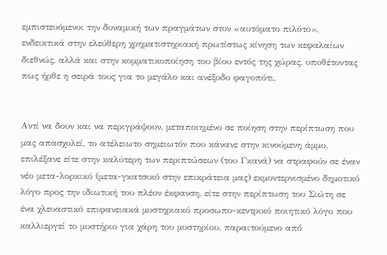εμπιστευόμενοι την δυναμική των πραγμάτων στον «αυτόματο πιλότο», ενδεικτικά στην ελεύθερη χρηματιστηριακή πρωτίστως κίνηση των κεφαλαίων διεθνώς, αλλά και στην κομματικοποίηση του βίου εντός της χώρας, υποθέτοντας πως ήρθε η σειρά τους για το μεγάλο και ανέξοδο φαγοπότι.


Αντί να δουν και να περιγράψουν, μεταποιημένο σε ποίηση στην περίπτωση που μας απασχολεί, το ατέλειωτο σημειωτόν που κάνανε στην κινούμενη άμμο, επιλέξανε είτε στην καλύτερη των περιπτώσεων (του Γκανά) να στραφούν σε έναν νέο μετα-λορκικό (μετα-γκατσικό στην επικράτεια μας) εκμοντερνισμένο δημοτικό λόγο προς την ιδιωτική του πλέον έκφανση, είτε στην περίπτωση του Σιώτη σε ένα χλευαστικό επιφανειακά μυστηριακό προσωπο-κεντρικό ποιητικό λόγο που καλλιεργεί το μυστήριο για χάρη του μυστηρίου, παραιτούμενο από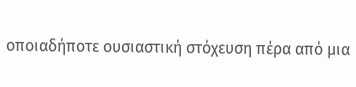οποιαδήποτε ουσιαστική στόχευση πέρα από μια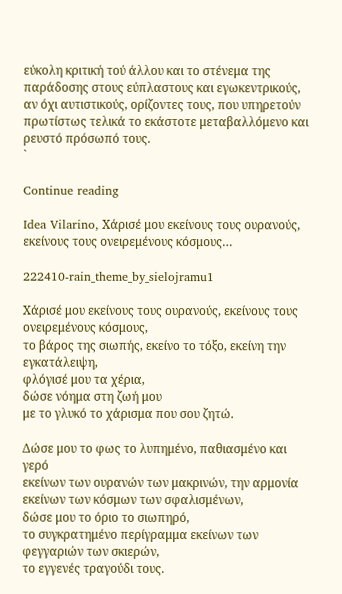εύκολη κριτική τού άλλου και το στένεμα της παράδοσης στους εύπλαστους και εγωκεντρικούς, αν όχι αυτιστικούς, ορίζοντες τους, που υπηρετούν πρωτίστως τελικά το εκάστοτε μεταβαλλόμενο και ρευστό πρόσωπό τους.
`

Continue reading

Idea Vilarino, Χάρισέ μου εκείνους τους ουρανούς, εκείνους τους ονειρεμένους κόσμους…

222410-rain_theme_by_sielojramu1

Χάρισέ μου εκείνους τους ουρανούς, εκείνους τους ονειρεμένους κόσμους,
το βάρος της σιωπής, εκείνο το τόξο, εκείνη την εγκατάλειψη,
φλόγισέ μου τα χέρια,
δώσε νόημα στη ζωή μου
με το γλυκό το χάρισμα που σου ζητώ.

Δώσε μου το φως το λυπημένο, παθιασμένο και γερό
εκείνων των ουρανών των μακρινών, την αρμονία
εκείνων των κόσμων των σφαλισμένων,
δώσε μου το όριο το σιωπηρό,
το συγκρατημένο περίγραμμα εκείνων των φεγγαριών των σκιερών,
το εγγενές τραγούδι τους.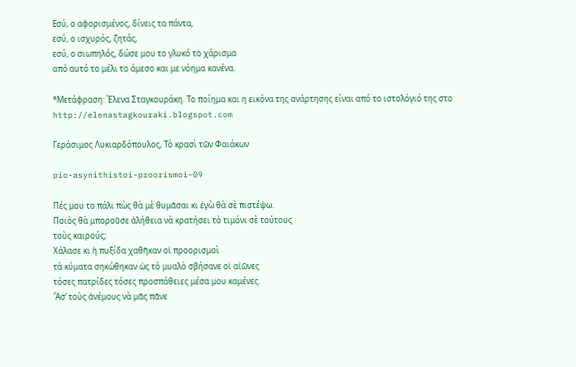Εσύ, ο αφορισμένος, δίνεις τα πάντα,
εσύ, ο ισχυρός, ζητάς,
εσύ, ο σιωπηλός, δώσε μου το γλυκό το χάρισμα
από αυτό το μέλι το άμεσο και με νόημα κανένα.

*Μετάφραση: Έλενα Σταγκουράκη. Το ποίημα και η εικόνα της ανάρτησης είναι από το ιστολόγιό της στο http://elenastagkouraki.blogspot.com

Γεράσιμος Λυκιαρδόπουλος, Τὸ κρασὶ τῶν Φαιάκων

pio-asynithistoi-proorismoi-09

Πές μου το πάλι πὼς θὰ μὲ θυμᾶσαι κι ἐγὼ θὰ σὲ πιστέψω.
Ποιὸς θὰ μποροῦσε ἀλήθεια νὰ κρατήσει τὸ τιμόνι σὲ τούτους
τοὺς καιρούς;
Χάλασε κι ἡ πυξίδα χαθῆκαν οἱ προορισμοὶ
τὰ κύματα σηκώθηκαν ὡς τὸ μυαλὸ σβήσανε οἱ αἰῶνες
τόσες πατρίδες τόσες προσπάθειες μέσα μου καμένες.
Ἂσ’ τοὺς ἀνέμους νὰ μᾶς πᾶνε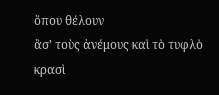ὅπου θέλουν
ἂσ’ τοὺς ἀνέμους καὶ τὸ τυφλὸ κρασὶ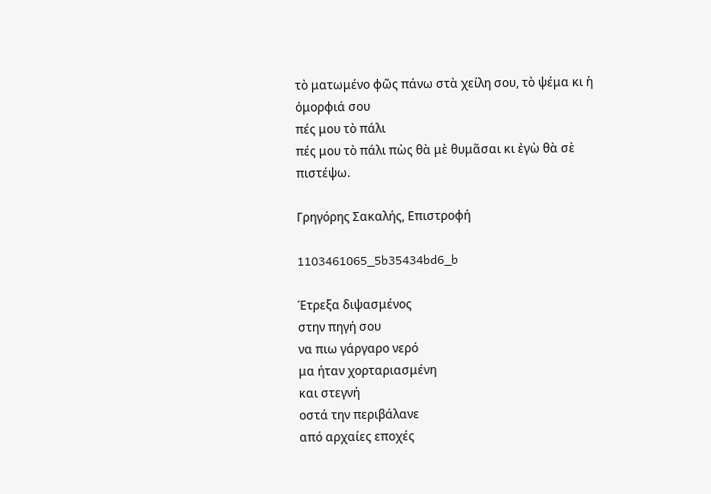τὸ ματωμένο φῶς πάνω στὰ χείλη σου, τὸ ψέμα κι ἡ ὀμορφιά σου
πές μου τὸ πάλι
πές μου τὸ πάλι πὼς θὰ μὲ θυμᾶσαι κι ἐγὼ θὰ σὲ πιστέψω.

Γρηγόρης Σακαλής, Επιστροφή

1103461065_5b35434bd6_b

Έτρεξα διψασμένος
στην πηγή σου
να πιω γάργαρο νερό
μα ήταν χορταριασμένη
και στεγνή
οστά την περιβάλανε
από αρχαίες εποχές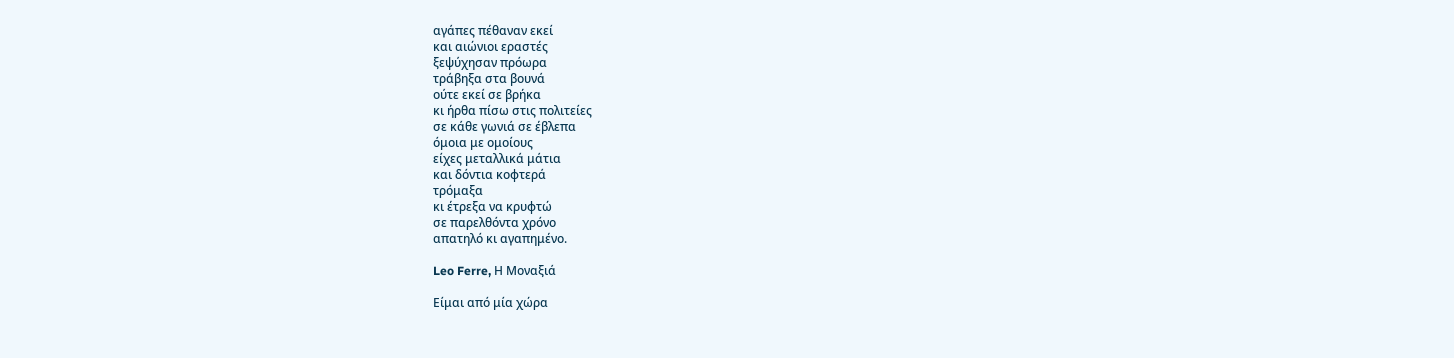αγάπες πέθαναν εκεί
και αιώνιοι εραστές
ξεψύχησαν πρόωρα
τράβηξα στα βουνά
ούτε εκεί σε βρήκα
κι ήρθα πίσω στις πολιτείες
σε κάθε γωνιά σε έβλεπα
όμοια με ομοίους
είχες μεταλλικά μάτια
και δόντια κοφτερά
τρόμαξα
κι έτρεξα να κρυφτώ
σε παρελθόντα χρόνο
απατηλό κι αγαπημένο.

Leo Ferre, Η Μοναξιά

Είμαι από μία χώρα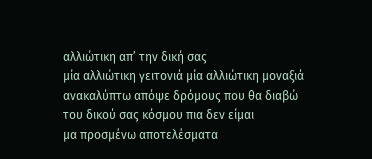αλλιώτικη απ’ την δική σας
μία αλλιώτικη γειτονιά μία αλλιώτικη μοναξιά
ανακαλύπτω απόψε δρόμους που θα διαβώ
του δικού σας κόσμου πια δεν είμαι
μα προσμένω αποτελέσματα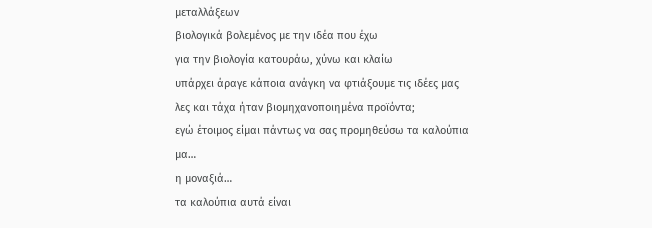μεταλλάξεων
βιολογικά βολεμένος με την ιδέα που έχω
για την βιολογία κατουράω, χύνω και κλαίω
υπάρχει άραγε κάποια ανάγκη να φτιάξουμε τις ιδέες μας
λες και τάχα ήταν βιομηχανοποιημένα προϊόντα;
εγώ έτοιμος είμαι πάντως να σας προμηθεύσω τα καλούπια
μα…
η μοναξιά…
τα καλούπια αυτά είναι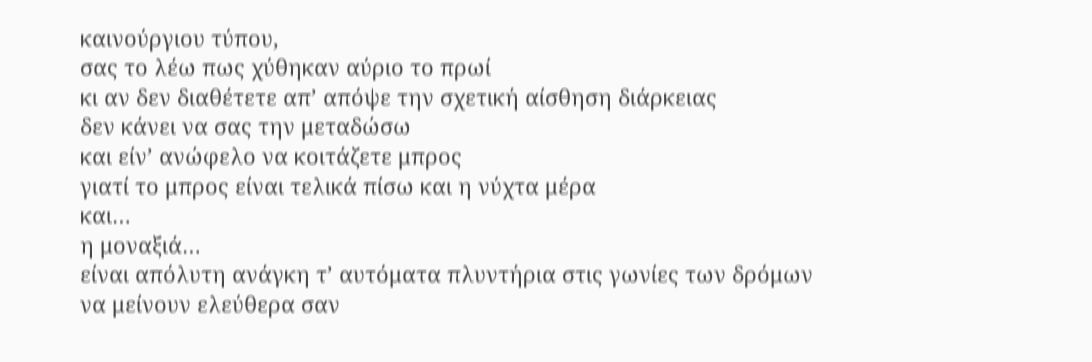καινούργιου τύπου,
σας το λέω πως χύθηκαν αύριο το πρωί
κι αν δεν διαθέτετε απ’ απόψε την σχετική αίσθηση διάρκειας
δεν κάνει να σας την μεταδώσω
και είν’ ανώφελο να κοιτάζετε μπρος
γιατί το μπρος είναι τελικά πίσω και η νύχτα μέρα
και…
η μοναξιά…
είναι απόλυτη ανάγκη τ’ αυτόματα πλυντήρια στις γωνίες των δρόμων
να μείνουν ελεύθερα σαν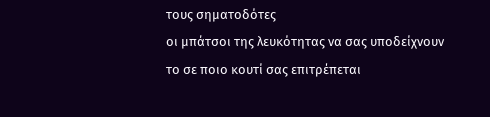τους σηματοδότες
οι μπάτσοι της λευκότητας να σας υποδείχνουν
το σε ποιο κουτί σας επιτρέπεται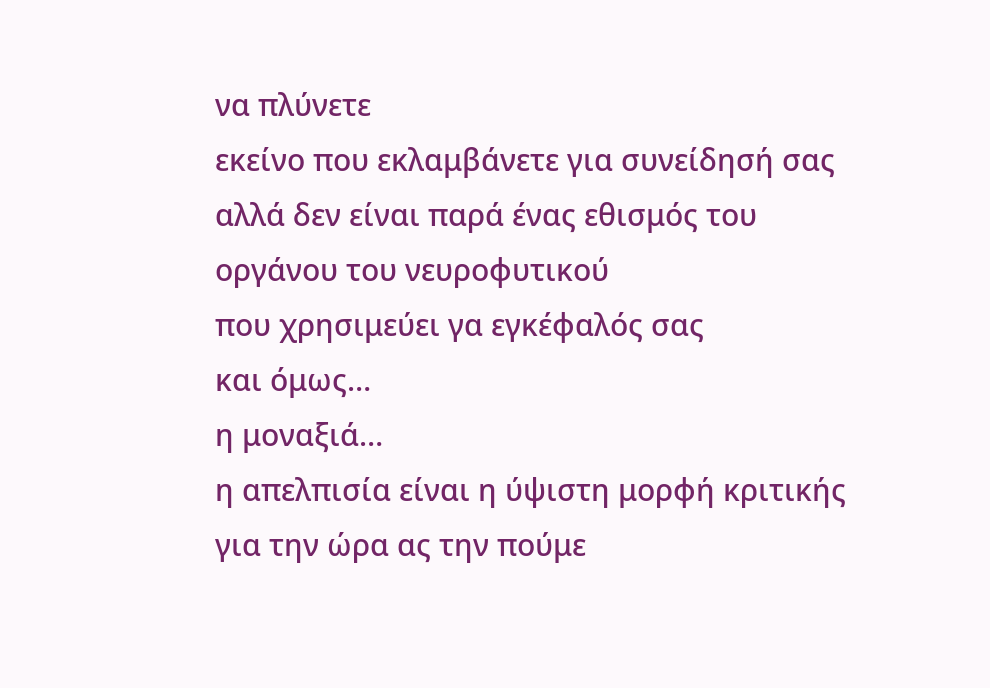να πλύνετε
εκείνο που εκλαμβάνετε για συνείδησή σας
αλλά δεν είναι παρά ένας εθισμός του οργάνου του νευροφυτικού
που χρησιμεύει γα εγκέφαλός σας
και όμως…
η μοναξιά…
η απελπισία είναι η ύψιστη μορφή κριτικής
για την ώρα ας την πούμε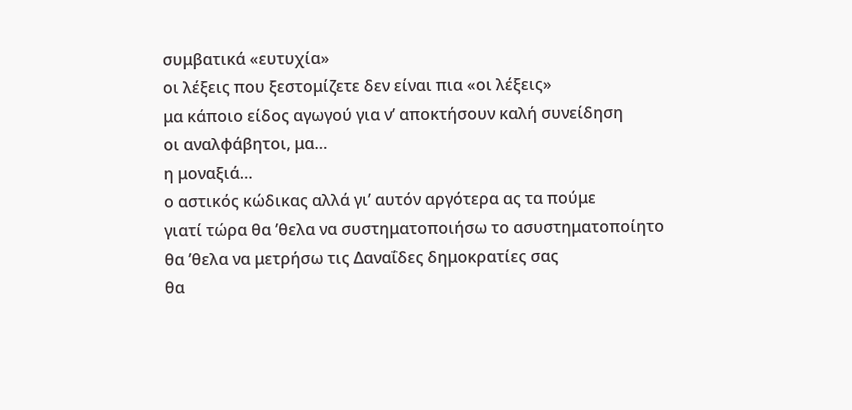συμβατικά «ευτυχία»
οι λέξεις που ξεστομίζετε δεν είναι πια «οι λέξεις»
μα κάποιο είδος αγωγού για ν’ αποκτήσουν καλή συνείδηση
οι αναλφάβητοι, μα…
η μοναξιά…
ο αστικός κώδικας αλλά γι’ αυτόν αργότερα ας τα πούμε
γιατί τώρα θα ’θελα να συστηματοποιήσω το ασυστηματοποίητο
θα ’θελα να μετρήσω τις Δαναΐδες δημοκρατίες σας
θα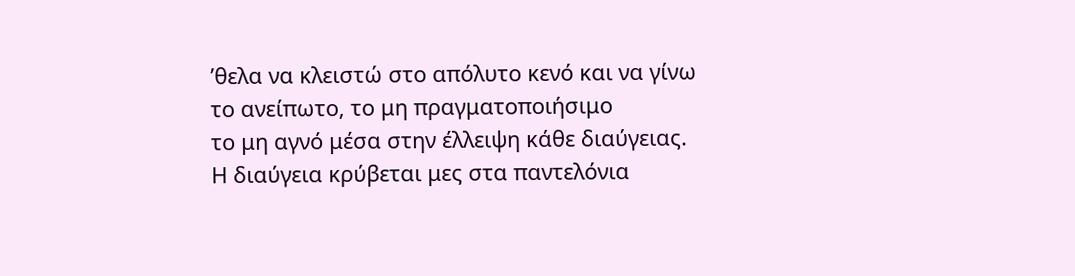’θελα να κλειστώ στο απόλυτο κενό και να γίνω
το ανείπωτο, το μη πραγματοποιήσιμο
το μη αγνό μέσα στην έλλειψη κάθε διαύγειας.
Η διαύγεια κρύβεται μες στα παντελόνια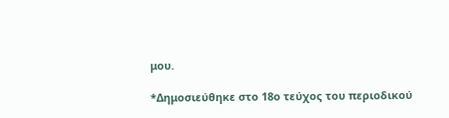μου.

*Δημοσιεύθηκε στο 18ο τεύχος του περιοδικού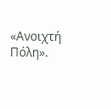«Ανοιχτή Πόλη».